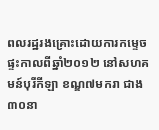ពលរដ្ឋរងគ្រោះដោយការកម្ទេចផ្ទះកាលពីឆ្នាំ២០១២ នៅសហគមន៍បុរីកីឡា ខណ្ឌ៧មករា ជាង ៣០នា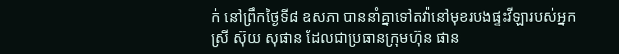ក់ នៅព្រឹកថ្ងៃទី៨ ឧសភា បាននាំគ្នាទៅតវ៉ានៅមុខរបងផ្ទះវីឡារបស់អ្នកស្រី ស៊ុយ សុផាន ដែលជាប្រធានក្រុមហ៊ុន ផាន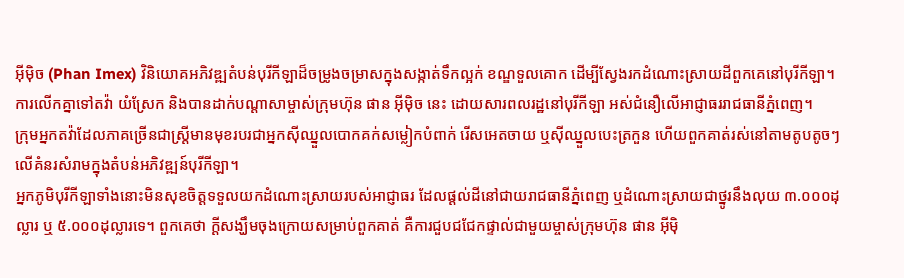អ៊ីម៉ិច (Phan Imex) វិនិយោគអភិវឌ្ឍតំបន់បុរីកីឡាដ៏ចម្រូងចម្រាសក្នុងសង្កាត់ទឹកល្អក់ ខណ្ឌទួលគោក ដើម្បីស្វែងរកដំណោះស្រាយដីពួកគេនៅបុរីកីឡា។ ការលើកគ្នាទៅតវ៉ា យំស្រែក និងបានដាក់បណ្ដាសាម្ចាស់ក្រុមហ៊ុន ផាន អ៊ីម៉ិច នេះ ដោយសារពលរដ្ឋនៅបុរីកីឡា អស់ជំនឿលើអាជ្ញាធររាជធានីភ្នំពេញ។
ក្រុមអ្នកតវ៉ាដែលភាគច្រើនជាស្ត្រីមានមុខរបរជាអ្នកស៊ីឈ្នួលបោកគក់សម្លៀកបំពាក់ រើសអេតចាយ ឬស៊ីឈ្នួលបេះត្រកួន ហើយពួកគាត់រស់នៅតាមតូបតូចៗលើគំនរសំរាមក្នុងតំបន់អភិវឌ្ឍន៍បុរីកីឡា។
អ្នកភូមិបុរីកីឡាទាំងនោះមិនសុខចិត្តទទួលយកដំណោះស្រាយរបស់អាជ្ញាធរ ដែលផ្ដល់ដីនៅជាយរាជធានីភ្នំពេញ ឬដំណោះស្រាយជាថ្នូរនឹងលុយ ៣.០០០ដុល្លារ ឬ ៥.០០០ដុល្លារទេ។ ពួកគេថា ក្ដីសង្ឃឹមចុងក្រោយសម្រាប់ពួកគាត់ គឺការជួបជជែកផ្ទាល់ជាមួយម្ចាស់ក្រុមហ៊ុន ផាន អ៊ីម៉ិ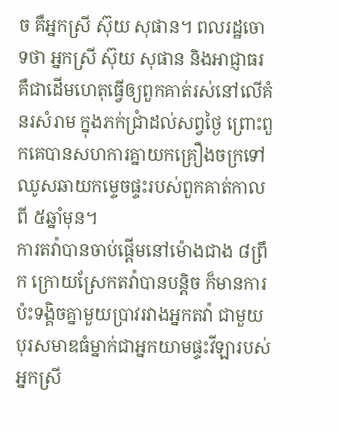ច គឺអ្នកស្រី ស៊ុយ សុផាន។ ពលរដ្ឋចោទថា អ្នកស្រី ស៊ុយ សុផាន និងអាជ្ញាធរ គឺជាដើមហេតុធ្វើឲ្យពួកគាត់រស់នៅលើគំនរសំរាម ក្នុងភក់ជ្រាំដល់សព្វថ្ងៃ ព្រោះពួកគេបានសហការគ្នាយកគ្រឿងចក្រទៅឈូសឆាយកម្ទេចផ្ទះរបស់ពួកគាត់កាលពី ៥ឆ្នាំមុន។
ការតវ៉ាបានចាប់ផ្ដើមនៅម៉ោងជាង ៨ព្រឹក ក្រោយស្រែកតវ៉ាបានបន្តិច ក៏មានការប៉ះទង្គិចគ្នាមួយប្រាវរវាងអ្នកតវ៉ា ជាមួយបុរសមាឌធំម្នាក់ជាអ្នកយាមផ្ទះវីឡារបស់អ្នកស្រី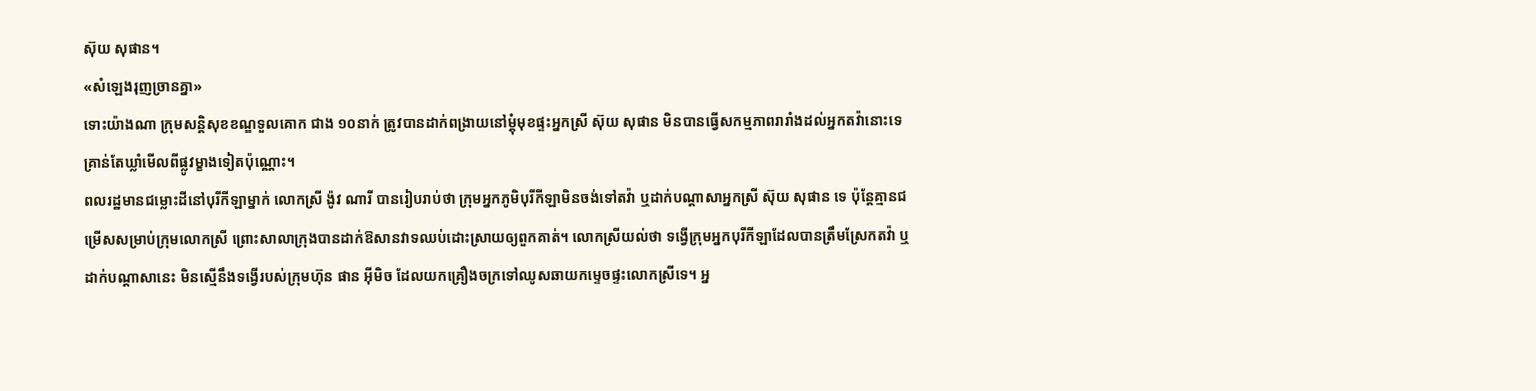ស៊ុយ សុផាន។
«សំឡេងរុញច្រានគ្នា»
ទោះយ៉ាងណា ក្រុមសន្តិសុខខណ្ឌទួលគោក ជាង ១០នាក់ ត្រូវបានដាក់ពង្រាយនៅម្ដុំមុខផ្ទះអ្នកស្រី ស៊ុយ សុផាន មិនបានធ្វើសកម្មភាពរារាំងដល់អ្នកតវ៉ានោះទេ គ្រាន់តែឃ្លាំមើលពីផ្លូវម្ខាងទៀតប៉ុណ្ណោះ។
ពលរដ្ឋមានជម្លោះដីនៅបុរីកីឡាម្នាក់ លោកស្រី ង៉ូវ ណារី បានរៀបរាប់ថា ក្រុមអ្នកភូមិបុរីកីឡាមិនចង់ទៅតវ៉ា ឬដាក់បណ្ដាសាអ្នកស្រី ស៊ុយ សុផាន ទេ ប៉ុន្តែគ្មានជម្រើសសម្រាប់ក្រុមលោកស្រី ព្រោះសាលាក្រុងបានដាក់ឱសានវាទឈប់ដោះស្រាយឲ្យពួកគាត់។ លោកស្រីយល់ថា ទង្វើក្រុមអ្នកបុរីកីឡាដែលបានត្រឹមស្រែកតវ៉ា ឬដាក់បណ្ដាសានេះ មិនស្មើនឹងទង្វើរបស់ក្រុមហ៊ុន ផាន អ៊ីមិច ដែលយកគ្រឿងចក្រទៅឈូសឆាយកម្ទេចផ្ទះលោកស្រីទេ។ អ្ន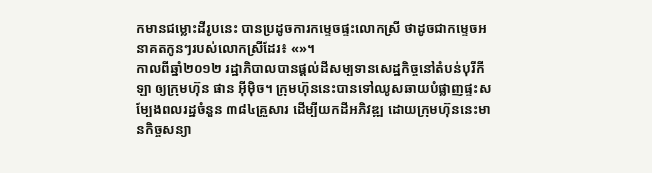កមានជម្លោះដីរូបនេះ បានប្រដូចការកម្ទេចផ្ទះលោកស្រី ថាដូចជាកម្ទេចអនាគតកូនៗរបស់លោកស្រីដែរ៖ «»។
កាលពីឆ្នាំ២០១២ រដ្ឋាភិបាលបានផ្ដល់ដីសម្បទានសេដ្ឋកិច្ចនៅតំបន់បុរីកីឡា ឲ្យក្រុមហ៊ុន ផាន អ៊ីម៉ិច។ ក្រុមហ៊ុននេះបានទៅឈូសឆាយបំផ្លាញផ្ទះសម្បែងពលរដ្ឋចំនួន ៣៨៤គ្រួសារ ដើម្បីយកដីអភិវឌ្ឍ ដោយក្រុមហ៊ុននេះមានកិច្ចសន្យា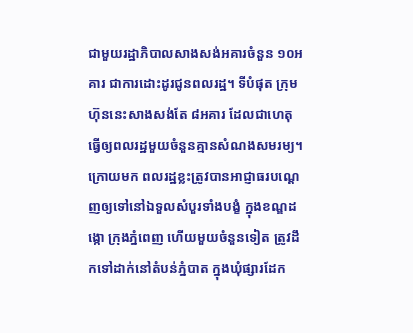ជាមួយរដ្ឋាភិបាលសាងសង់អគារចំនួន ១០អគារ ជាការដោះដូរជូនពលរដ្ឋ។ ទីបំផុត ក្រុមហ៊ុននេះសាងសង់តែ ៨អគារ ដែលជាហេតុធ្វើឲ្យពលរដ្ឋមួយចំនួនគ្មានសំណងសមរម្យ។
ក្រោយមក ពលរដ្ឋខ្លះត្រូវបានអាជ្ញាធរបណ្ដេញឲ្យទៅនៅឯទួលសំបួរទាំងបង្ខំ ក្នុងខណ្ឌដង្កោ ក្រុងភ្នំពេញ ហើយមួយចំនួនទៀត ត្រូវដឹកទៅដាក់នៅតំបន់ភ្នំបាត ក្នុងឃុំផ្សារដែក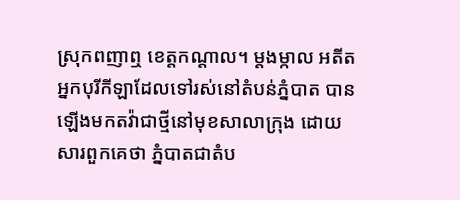ស្រុកពញាឮ ខេត្តកណ្ដាល។ ម្ដងម្កាល អតីតអ្នកបុរីកីឡាដែលទៅរស់នៅតំបន់ភ្នំបាត បានឡើងមកតវ៉ាជាថ្មីនៅមុខសាលាក្រុង ដោយសារពួកគេថា ភ្នំបាតជាតំប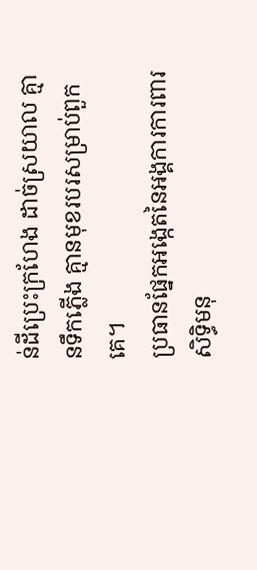ន់ដីប្រេះក្រហែង ដាច់ស្រយាល គ្មានទឹកភ្លើង គ្មានមុខរបរសម្រាប់ពួកគេ។
ប្រធានផ្នែកអង្កេតនៃអង្គការការពារសិទ្ធិមនុ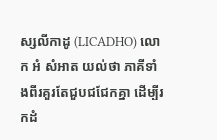ស្សលីកាដូ (LICADHO) លោក អំ សំអាត យល់ថា ភាគីទាំងពីរគួរតែជួបជជែកគ្នា ដើម្បីរកដំ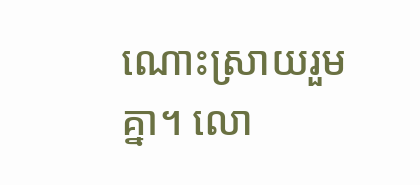ណោះស្រាយរួមគ្នា។ លោ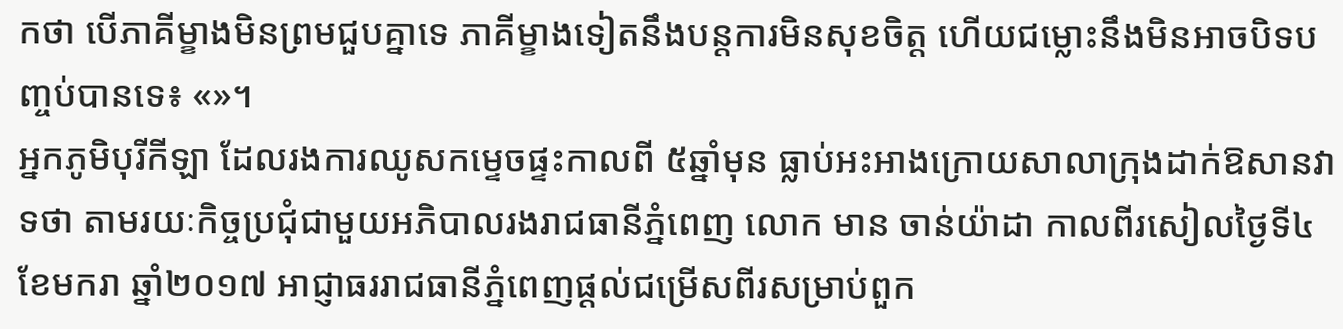កថា បើភាគីម្ខាងមិនព្រមជួបគ្នាទេ ភាគីម្ខាងទៀតនឹងបន្តការមិនសុខចិត្ត ហើយជម្លោះនឹងមិនអាចបិទបញ្ចប់បានទេ៖ «»។
អ្នកភូមិបុរីកីឡា ដែលរងការឈូសកម្ទេចផ្ទះកាលពី ៥ឆ្នាំមុន ធ្លាប់អះអាងក្រោយសាលាក្រុងដាក់ឱសានវាទថា តាមរយៈកិច្ចប្រជុំជាមួយអភិបាលរងរាជធានីភ្នំពេញ លោក មាន ចាន់យ៉ាដា កាលពីរសៀលថ្ងៃទី៤ ខែមករា ឆ្នាំ២០១៧ អាជ្ញាធររាជធានីភ្នំពេញផ្ដល់ជម្រើសពីរសម្រាប់ពួក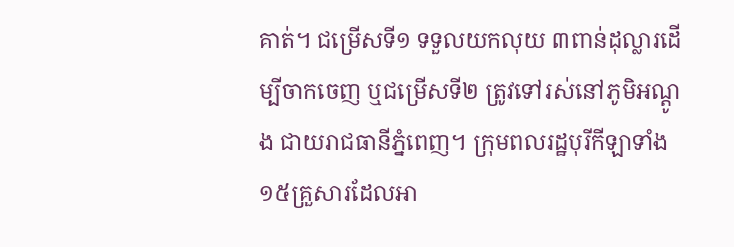គាត់។ ជម្រើសទី១ ទទួលយកលុយ ៣ពាន់ដុល្លារដើម្បីចាកចេញ ឬជម្រើសទី២ ត្រូវទៅរស់នៅភូមិអណ្ដូង ជាយរាជធានីភ្នំពេញ។ ក្រុមពលរដ្ឋបុរីកីឡាទាំង ១៥គ្រួសារដែលអា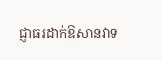ជ្ញាធរដាក់ឱសានវាទ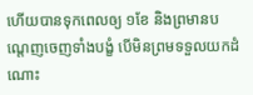ហើយបានទុកពេលឲ្យ ១ខែ និងព្រមានបណ្ដេញចេញទាំងបង្ខំ បើមិនព្រមទទួលយកដំណោះ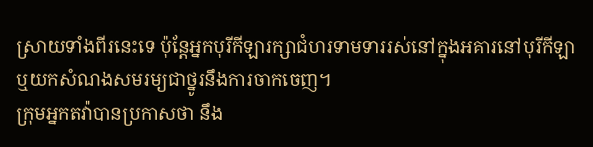ស្រាយទាំងពីរនេះទេ ប៉ុន្តែអ្នកបុរីកីឡារក្សាជំហរទាមទាររស់នៅក្នុងអគារនៅបុរីកីឡា ឬយកសំណងសមរម្យជាថ្នូរនឹងការចាកចេញ។
ក្រុមអ្នកតវ៉ាបានប្រកាសថា នឹង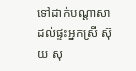ទៅដាក់បណ្ដាសាដល់ផ្ទះអ្នកស្រី ស៊ុយ សុ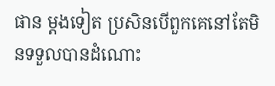ផាន ម្ដងទៀត ប្រសិនបើពួកគេនៅតែមិនទទួលបានដំណោះ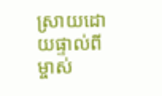ស្រាយដោយផ្ទាល់ពីម្ចាស់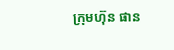ក្រុមហ៊ុន ផាន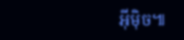អ៊ីម៉ិច៕